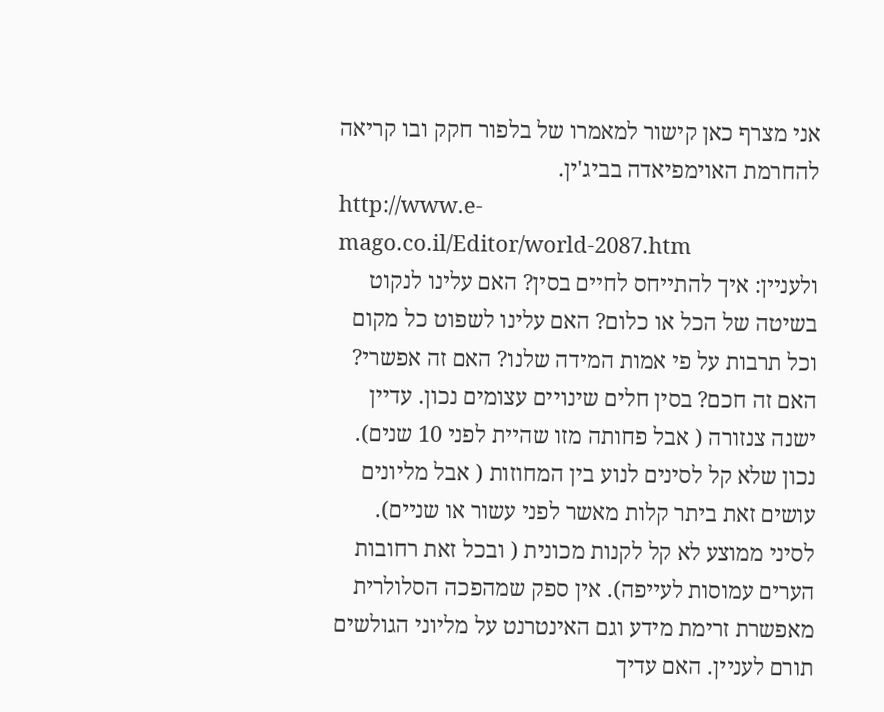אני מצרף כאן קישור למאמרו של בלפור חקק ובו קריאה להחרמת האוימפיאדה בביג'ין.
http://www.e-mago.co.il/Editor/world-2087.htm
ולעניין: איך להתייחס לחיים בסין? האם עלינו לנקוט בשיטה של הכל או כלום? האם עלינו לשפוט כל מקום וכל תרבות על פי אמות המידה שלנו? האם זה אפשרי? האם זה חכם? בסין חלים שינויים עצומים נכון. עדיין ישנה צנזורה ( אבל פחותה מזו שהיית לפני 10 שנים). נכון שלא קל לסינים לנוע בין המחוזות ( אבל מליונים עושים זאת ביתר קלות מאשר לפני עשור או שניים). לסיני ממוצע לא קל לקנות מכונית ( ובכל זאת רחובות הערים עמוסות לעייפה). אין ספק שמהפכה הסלולרית מאפשרת זרימת מידע וגם האינטרנט על מליוני הגולשים תורם לעניין. האם עדיך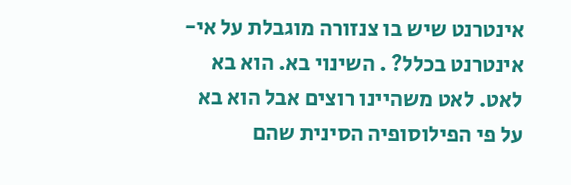אינטרנט שיש בו צנזורה מוגבלת על אי-אינטרנט בכלל? . השינוי בא. הוא בא לאט. לאט משהיינו רוצים אבל הוא בא על פי הפילוסופיה הסינית שהם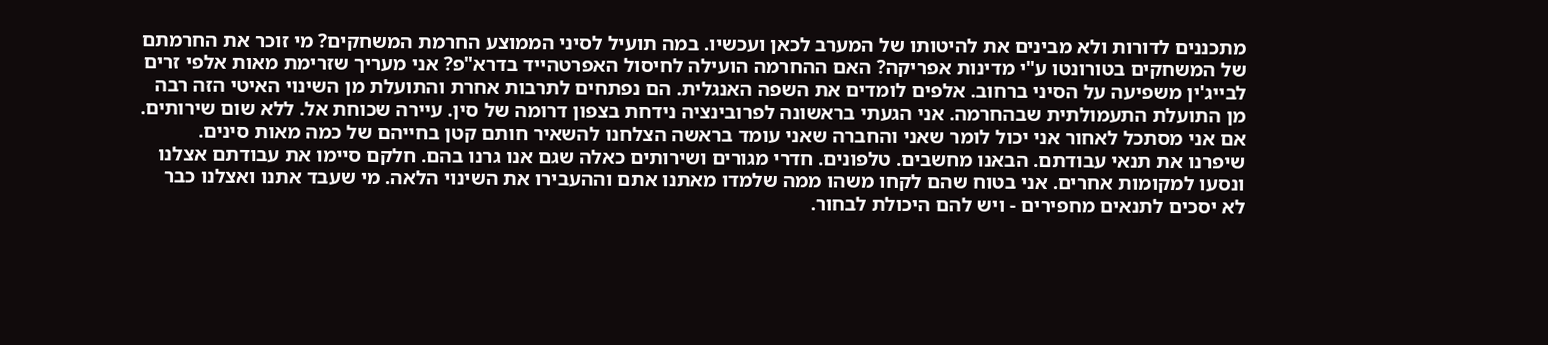מתכננים לדורות ולא מבינים את להיטותו של המערב לכאן ועכשיו. במה תועיל לסיני הממוצע החרמת המשחקים? מי זוכר את החרמתם של המשחקים בטורונטו ע"י מדינות אפריקה? האם ההחרמה הועילה לחיסול האפרטהייד בדרא"פ? אני מעריך שזרימת מאות אלפי זרים לבייג'ין משפיעה על הסיני ברחוב. אלפים לומדים את השפה האנגלית. הם נפתחים לתרבות אחרת והתועלת מן השינוי האיטי הזה רבה מן התועלת התעמולתית שבהחרמה. אני הגעתי בראשונה לפרובינציה נידחת בצפון דרומה של סין. עיירה שכוחת אל. ללא שום שירותים. אם אני מסתכל לאחור אני יכול לומר שאני והחברה שאני עומד בראשה הצלחנו להשאיר חותם קטן בחייהם של כמה מאות סינים. שיפרנו את תנאי עבודתם. הבאנו מחשבים. טלפונים. חדרי מגורים ושירותים כאלה שגם אנו גרנו בהם. חלקם סיימו את עבודתם אצלנו ונסעו למקומות אחרים. אני בטוח שהם לקחו משהו ממה שלמדו מאתנו אתם וההעבירו את השינוי הלאה. מי שעבד אתנו ואצלנו כבר לא יסכים לתנאים מחפירים - ויש להם היכולת לבחור.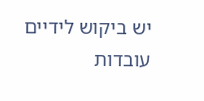יש ביקוש לידיים עובדות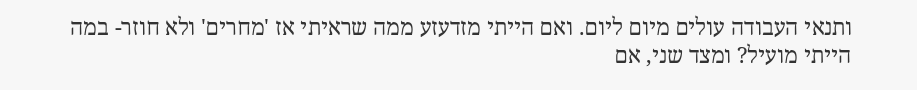ותנאי העבודה עולים מיום ליום. ואם הייתי מזדעזע ממה שראיתי אז 'מחרים' ולא חוזר- במה הייתי מועיל? ומצד שני, אם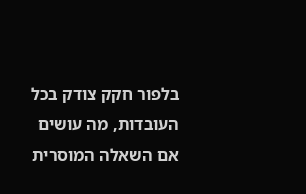בלפור חקק צודק בכל העובדות, מה עושים אם השאלה המוסרית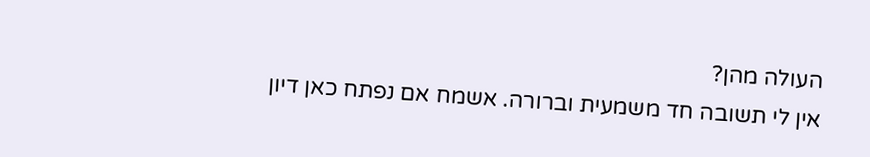העולה מהן?
אין לי תשובה חד משמעית וברורה. אשמח אם נפתח כאן דיון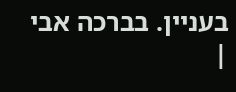בעניין. בברכה אבי
|